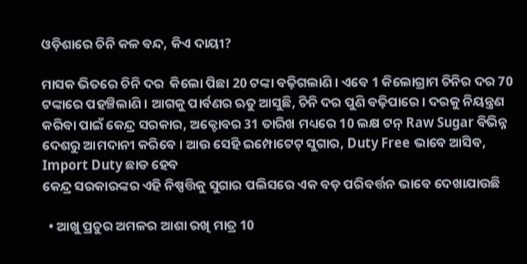ଓଡ଼ିଶାରେ ଚିନି କଳ ବନ୍ଦ, କିଏ ଦାୟୀ?

ମାସକ ଭିତରେ ଚିନି ଦର  କିଲୋ ପିଛା 20 ଟଙ୍କା ବଢ଼ିଗଲାଣି । ଏବେ 1 କିଲୋଗ୍ରାମ ଚିନିର ଦର 70 ଟଙ୍କାରେ ପହଞ୍ଚିଲାଣି । ଆଗକୁ ପାର୍ବଣର ଋତୁ ଆସୁଛି, ଚିନି ଦର ପୁଣି ବଢ଼ିପାରେ । ଦରକୁ ନିୟନ୍ତ୍ରଣ କରିବା ପାଇଁ କେନ୍ଦ୍ର ସରକାର, ଅକ୍ଟୋବର 31 ତାରିଖ ମଧ୍ୟରେ 10 ଲକ୍ଷ ଟନ୍ Raw Sugar ବିଭିନ୍ନ ଦେଶରୁ ଆମଦାନୀ କରିବେ । ଆଉ ସେହି ଇମ୍ପୋଟେଟ୍ ସୁଗାର, Duty Free ଭାବେ ଆସିବ, Import Duty ଛାଡ ହେବ
କେନ୍ଦ୍ର ସରକାରଙ୍କର ଏହି ନିଷ୍ପତ୍ତିକୁ ସୁଗାର ପଲିସରେ ଏକ ବଡ଼ ପରିବର୍ତ୍ତନ ଭାବେ ଦେଖାଯାଉଛି

  • ଆଖୁ ପ୍ରଚୁର ଅମଳର ଆଶା ରଖି ମାତ୍ର 10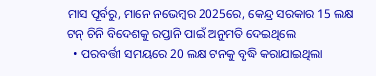ମାସ ପୂର୍ବରୁ, ମାନେ ନଭେମ୍ବର 2025ରେ, କେନ୍ଦ୍ର ସରକାର 15 ଲକ୍ଷ ଟନ୍ ଚିନି ବିଦେଶକୁ ରପ୍ତାନି ପାଇଁ ଅନୁମତି ଦେଇଥିଲେ
  • ପରବର୍ତ୍ତୀ ସମୟରେ 20 ଲକ୍ଷ ଟନକୁ ବୃଦ୍ଧି କରାଯାଇଥିଲା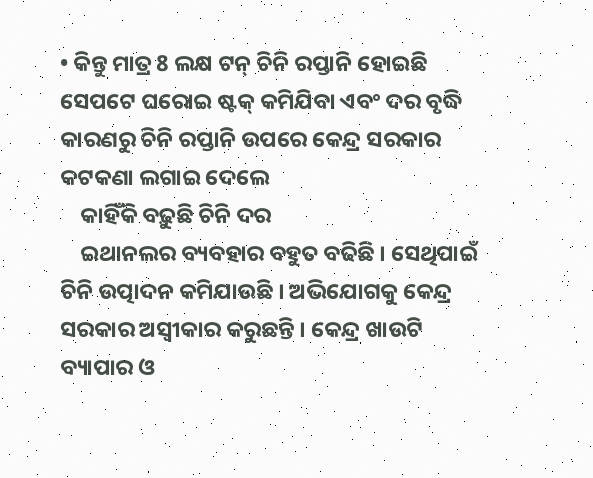• କିନ୍ତୁ ମାତ୍ର 8 ଲକ୍ଷ ଟନ୍ ଚିନି ରପ୍ତାନି ହୋଇଛି ସେପଟେ ଘରୋଇ ଷ୍ଟକ୍ କମିଯିବା ଏବଂ ଦର ବୃଦ୍ଧି କାରଣରୁ ଚିନି ରପ୍ତାନି ଉପରେ କେନ୍ଦ୍ର ସରକାର କଟକଣା ଲଗାଇ ଦେଲେ
    କାହିଁକି ବଢ଼ୁଛି ଚିନି ଦର
    ଇଥାନଲର ବ୍ୟବହାର ବହୁତ ବଢିଛି । ସେଥିପାଇଁ ଚିନି ଉତ୍ପାଦନ କମିଯାଉଛି । ଅଭିଯୋଗକୁ କେନ୍ଦ୍ର ସରକାର ଅସ୍ୱୀକାର କରୁଛନ୍ତି । କେନ୍ଦ୍ର ଖାଉଟି ବ୍ୟାପାର ଓ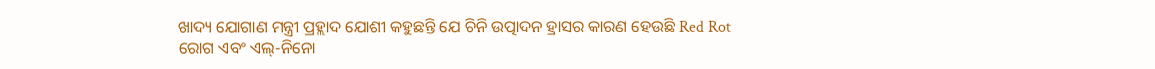ଖାଦ୍ୟ ଯୋଗାଣ ମନ୍ତ୍ରୀ ପ୍ରହ୍ଲାଦ ଯୋଶୀ କହୁଛନ୍ତି ଯେ ଚିନି ଉତ୍ପାଦନ ହ୍ରାସର କାରଣ ହେଉଛି Red Rot ରୋଗ ଏବଂ ଏଲ୍-ନିନୋ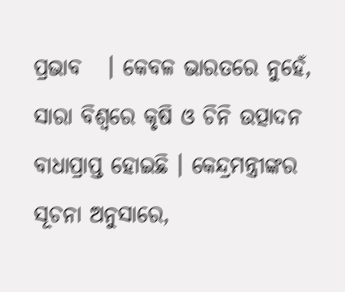ପ୍ରଭାବ   । କେବଳ ଭାରତରେ ନୁହେଁ, ସାରା ବିଶ୍ୱରେ କୃଷି ଓ ଚିନି ଉତ୍ପାଦନ ବାଧାପ୍ରାପ୍ତ ହୋଇଛି । କେନ୍ଦ୍ରମନ୍ତ୍ରୀଙ୍କର ସୂଚନା ଅନୁସାରେ,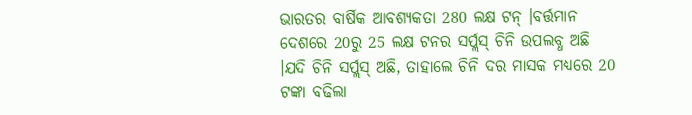ଭାରତର ବାର୍ଷିକ ଆବଶ୍ୟକତା 280 ଲକ୍ଷ ଟନ୍ ।ବର୍ତ୍ତମାନ ଦେଶରେ 20ରୁ 25 ଲକ୍ଷ ଟନର ସର୍ପ୍ଲସ୍ ଚିନି ଉପଲବ୍ଧ ଅଛି  ।ଯଦି ଚିନି ସର୍ପ୍ଲସ୍ ଅଛି, ତାହାଲେ ଚିନି ଦର ମାସକ ମଧ୍ୟରେ 20 ଟଙ୍କା ବଢିଲା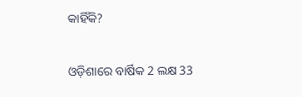କାହିଁକି?

ଓଡ଼ିଶାରେ ବାର୍ଷିକ 2 ଲକ୍ଷ 33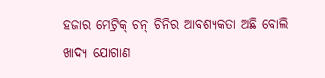ହଜାର ମେଟ୍ରିକ୍ ଚନ୍ ଚିନିର ଆବଶ୍ୟକତା ଅଛି ବୋଲି ଖାଦ୍ୟ ଯୋଗାଣ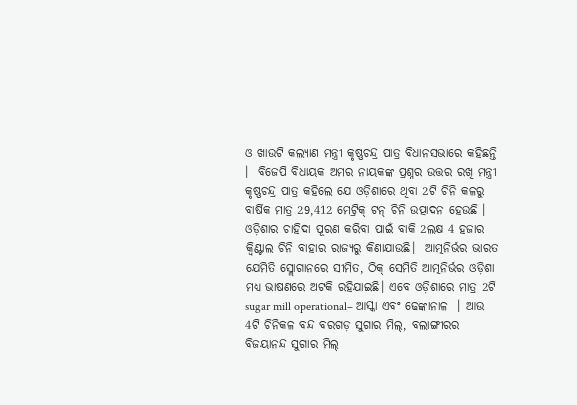ଓ ଖାଉଟି କଲ୍ୟାଣ ମନ୍ତ୍ରୀ କୃଷ୍ଣଚନ୍ଦ୍ର ପାତ୍ର ବିଧାନସଭାରେ କହିଛନ୍ତି ।  ବିଜେପି ବିଧାୟକ ଅମର ନାୟକଙ୍କ ପ୍ରଶ୍ନର ଉତ୍ତର ରଖି ମନ୍ତ୍ରୀ କୃଷ୍ଣଚନ୍ଦ୍ର ପାତ୍ର କହିଲେ ଯେ ଓଡ଼ିଶାରେ ଥିବା 2ଟି ଚିନି କଳରୁ ବାର୍ଷିକ ମାତ୍ର 29,412 ମେଟ୍ରିକ୍ ଟନ୍ ଚିନି ଉତ୍ପାଦନ ହେଉଛି । ଓଡ଼ିଶାର ଚାହିଦା ପୂରଣ କରିବା ପାଇଁ ବାକି 2ଲକ୍ଷ 4 ହଜାର କ୍ୱିଣ୍ଟାଲ ଚିନି ବାହାର ରାଜ୍ୟରୁ କିଣାଯାଉଛି।  ଆତ୍ମନିର୍ଭର ଭାରତ ଯେମିତି ସ୍ଲୋଗାନରେ ସୀମିତ, ଠିକ୍ ସେମିତି ଆତ୍ମନିର୍ଭର ଓଡ଼ିଶା ମଧ୍ୟ ଭାଷଣରେ ଅଟକି ରହିଯାଇଛି। ଏବେ ଓଡ଼ିଶାରେ ମାତ୍ର 2ଟି sugar mill operational– ଆସ୍କା ଏବଂ ଢେଙ୍କାନାଳ  । ଆଉ 4ଟି ଚିନିକଳ ବନ୍ଦ ବରଗଡ଼ ସୁଗାର ମିଲ୍, ବଲାଙ୍ଗୀରର ବିଜୟାନନ୍ଦ ସୁଗାର ମିଲ୍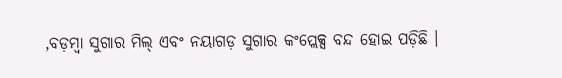,ବଡ଼ମ୍ବା ସୁଗାର ମିଲ୍ ଏବଂ ନୟାଗଡ଼ ସୁଗାର କଂପ୍ଲେକ୍ସ ବନ୍ଦ ହୋଇ ପଡ଼ିଛି ।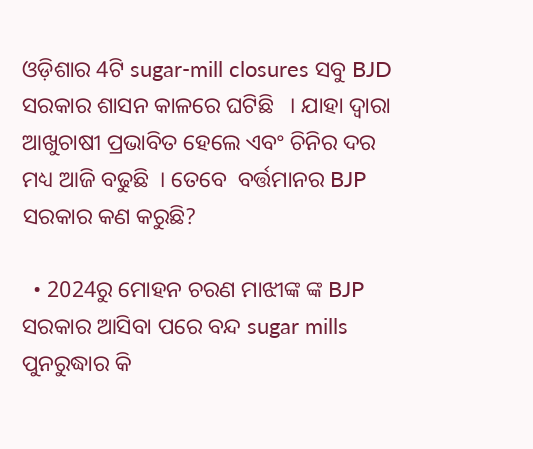ଓଡ଼ିଶାର 4ଟି sugar-mill closures ସବୁ BJD ସରକାର ଶାସନ କାଳରେ ଘଟିଛି   । ଯାହା ଦ୍ୱାରା ଆଖୁଚାଷୀ ପ୍ରଭାବିତ ହେଲେ ଏବଂ ଚିନିର ଦର ମଧ୍ୟ ଆଜି ବଢୁଛି  । ତେବେ  ବର୍ତ୍ତମାନର BJP ସରକାର କଣ କରୁଛି?

  • 2024ରୁ ମୋହନ ଚରଣ ମାଝୀଙ୍କ ଙ୍କ BJP ସରକାର ଆସିବା ପରେ ବନ୍ଦ sugar mills ପୁନରୁଦ୍ଧାର କି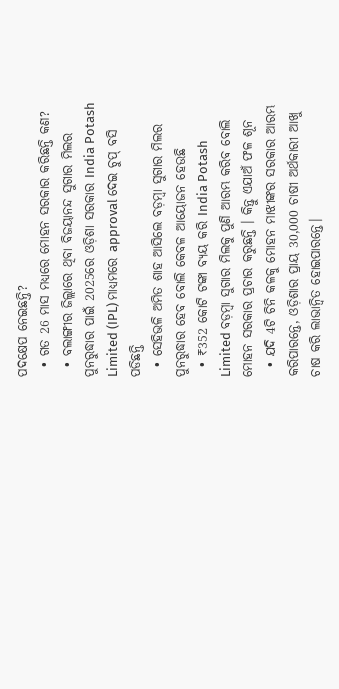ପଦକ୍ଷେପ ନେଇଛନ୍ତି?
  • ଗତ 26 ମାସ ମଧ୍ୟରେ ମୋହନ ସରକାର କରିଛନ୍ତି କଣ?
  • ବଲାଙ୍ଗୀର ଜିଲ୍ଲାରେ ଥିବା ବିଜୟାନନ୍ଦ ସୁଗାର ମିଲର ପୁନରୁଦ୍ଧାର ପାଇଁ 2025ରେ ଓଡ଼ିଶା ସରକାର India Potash Limited (IPL) ମାଧ୍ୟମରେ approval ଦେଇ ଚୁପ୍ ବସି ପଡିଛନ୍ତି
  • ସେହିଭଳି ଅମିତ ଶାହ ଆସିଲେ ବଡ଼ମ୍ବା ସୁଗାର ମିଲର ପୁନରୁଦ୍ଧାର ହେବ ବୋଲି କେବଳ ଆୟୋଜନ ହେଉଛି
  • ₹352 କୋଟି ଟଙ୍କା ବ୍ୟୟ କରି India Potash Limited ବଡ଼ମ୍ବା ସୁଗାର ମିଲକୁ ପୁଣି ଆରମ୍ଭ କରିବ ବୋଲି ମୋହନ ସରକାର ପ୍ରଚାର କରୁଛନ୍ତି । କିନ୍ତୁ ଏଯାଅଁ ଫଳ ଶୂନ
  • ଯଦି 4ଟି ଚିନି କଳକୁ ମୋହନ ମାଝୀଙ୍କର ସରକାର ଆରମ୍ଭ କରିପାରନ୍ତେ, ଓଡ଼ିଶାର ପ୍ରାୟ 30,000 ଚାଷୀ ଅର୍ଥକାରୀ ଆଖୁ ଚାଷ କରି ଲାଭାନ୍ୱିତ ହୋଇପାରନ୍ତେ।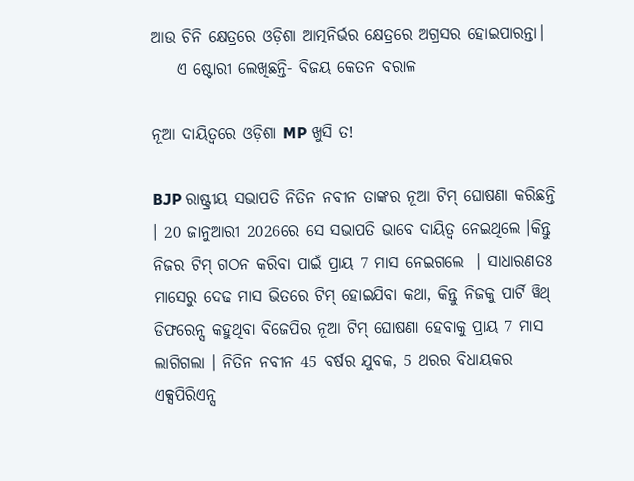ଆଉ ଚିନି କ୍ଷେତ୍ରରେ ଓଡ଼ିଶା ଆତ୍ମନିର୍ଭର କ୍ଷେତ୍ରରେ ଅଗ୍ରସର ହୋଇପାରନ୍ତା।
    ଏ ଷ୍ଟୋରୀ ଲେଖିଛନ୍ତି- ବିଜୟ କେତନ ବରାଳ

ନୂଆ ଦାୟିତ୍ୱରେ ଓଡ଼ିଶା MP ଖୁସି ତ!

BJP ରାଷ୍ଟ୍ରୀୟ ସଭାପତି ନିତିନ ନବୀନ ତାଙ୍କର ନୂଆ ଟିମ୍ ଘୋଷଣା କରିଛନ୍ତି । 20 ଜାନୁଆରୀ 2026ରେ ସେ ସଭାପତି ଭାବେ ଦାୟିତ୍ୱ ନେଇଥିଲେ ।କିନ୍ତୁ ନିଜର ଟିମ୍ ଗଠନ କରିବା ପାଇଁ ପ୍ରାୟ 7 ମାସ ନେଇଗଲେ  । ସାଧାରଣତଃ ମାସେରୁ ଦେଢ ମାସ ଭିତରେ ଟିମ୍ ହୋଇଯିବା କଥା, କିନ୍ତୁ ନିଜକୁ ପାର୍ଟି ୱିଥ୍ ଡିଫରେନ୍ସ କହୁଥିବା ବିଜେପିର ନୂଆ ଟିମ୍ ଘୋଷଣା ହେବାକୁ ପ୍ରାୟ 7 ମାସ ଲାଗିଗଲା । ନିତିନ ନବୀନ 45 ବର୍ଷର ଯୁବକ, 5 ଥରର ବିଧାୟକର ଏକ୍ସପିରିଏନ୍ସ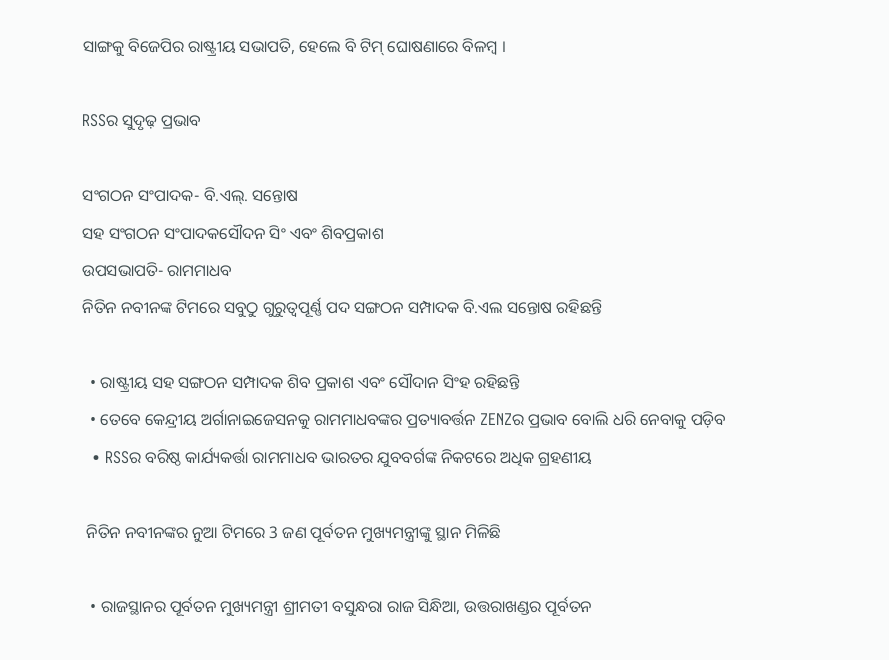ସାଙ୍ଗକୁ ବିଜେପିର ରାଷ୍ଟ୍ରୀୟ ସଭାପତି, ହେଲେ ବି ଟିମ୍ ଘୋଷଣାରେ ବିଳମ୍ବ ।

RSSର ସୁଦୃଢ଼ ପ୍ରଭାବ

ସଂଗଠନ ସଂପାଦକ- ବି.ଏଲ୍. ସନ୍ତୋଷ
ସହ ସଂଗଠନ ସଂପାଦକସୌଦନ ସିଂ ଏବଂ ଶିବପ୍ରକାଶ
ଉପସଭାପତି- ରାମମାଧବ
ନିତିନ ନବୀନଙ୍କ ଟିମରେ ସବୁଠୁ ଗୁରୁତ୍ୱପୂର୍ଣ୍ଣ ପଦ ସଙ୍ଗଠନ ସମ୍ପାଦକ ବି.ଏଲ ସନ୍ତୋଷ ରହିଛନ୍ତି

  • ରାଷ୍ଟ୍ରୀୟ ସହ ସଙ୍ଗଠନ ସମ୍ପାଦକ ଶିବ ପ୍ରକାଶ ଏବଂ ସୌଦାନ ସିଂହ ରହିଛନ୍ତି
  • ତେବେ କେନ୍ଦ୍ରୀୟ ଅର୍ଗାନାଇଜେସନକୁ ରାମମାଧବଙ୍କର ପ୍ରତ୍ୟାବର୍ତ୍ତନ ZENZର ପ୍ରଭାବ ବୋଲି ଧରି ନେବାକୁ ପଡ଼ିବ
  • RSSର ବରିଷ୍ଠ କାର୍ଯ୍ୟକର୍ତ୍ତା ରାମମାଧବ ଭାରତର ଯୁବବର୍ଗଙ୍କ ନିକଟରେ ଅଧିକ ଗ୍ରହଣୀୟ

 ନିତିନ ନବୀନଙ୍କର ନୁଆ ଟିମରେ 3 ଜଣ ପୂର୍ବତନ ମୁଖ୍ୟମନ୍ତ୍ରୀଙ୍କୁ ସ୍ଥାନ ମିଳିଛି

  • ରାଜସ୍ଥାନର ପୂର୍ବତନ ମୁଖ୍ୟମନ୍ତ୍ରୀ ଶ୍ରୀମତୀ ବସୁନ୍ଧରା ରାଜ ସିନ୍ଧିଆ, ଉତ୍ତରାଖଣ୍ଡର ପୂର୍ବତନ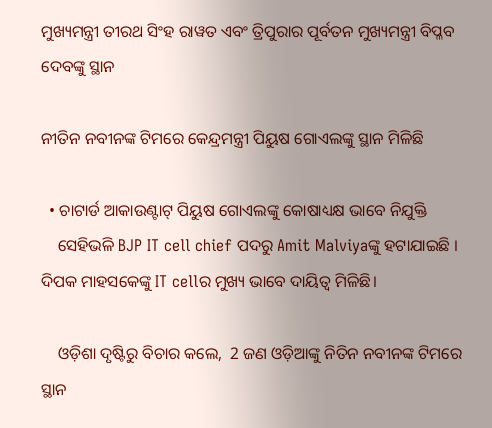ମୁଖ୍ୟମନ୍ତ୍ରୀ ତୀରଥ ସିଂହ ରାୱତ ଏବଂ ତ୍ରିପୁରାର ପୂର୍ବତନ ମୁଖ୍ୟମନ୍ତ୍ରୀ ବିପ୍ଳବ ଦେବଙ୍କୁ ସ୍ଥାନ

ନୀତିନ ନବୀନଙ୍କ ଟିମରେ କେନ୍ଦ୍ରମନ୍ତ୍ରୀ ପିୟୁଷ ଗୋଏଲଙ୍କୁ ସ୍ଥାନ ମିଳିଛି

  • ଚାଟାର୍ଡ ଆକାଉଣ୍ଟାଟ୍ ପିୟୁଷ ଗୋଏଲଙ୍କୁ କୋଷାଧ୍ୟକ୍ଷ ଭାବେ ନିଯୁକ୍ତି
    ସେହିଭଳି BJP IT cell chief ପଦରୁ Amit Malviyaଙ୍କୁ ହଟାଯାଇଛି । ଦିପକ ମାହସକେଙ୍କୁ IT cellର ମୁଖ୍ୟ ଭାବେ ଦାୟିତ୍ୱ ମିଳିଛି।

    ଓଡ଼ିଶା ଦୃଷ୍ଟିରୁ ବିଚାର କଲେ,  2 ଜଣ ଓଡ଼ିଆଙ୍କୁ ନିତିନ ନବୀନଙ୍କ ଟିମରେ ସ୍ଥାନ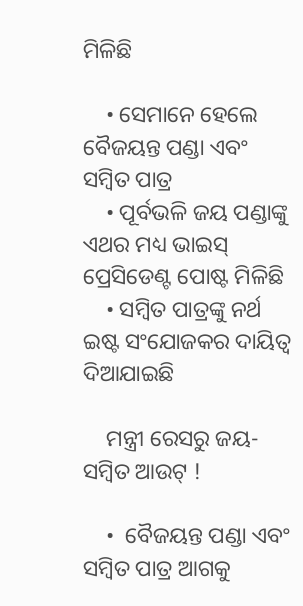ମିଳିଛି

    • ସେମାନେ ହେଲେ ବୈଜୟନ୍ତ ପଣ୍ଡା ଏବଂ ସମ୍ବିତ ପାତ୍ର
    • ପୂର୍ବଭଳି ଜୟ ପଣ୍ଡାଙ୍କୁ ଏଥର ମଧ୍ୟ ଭାଇସ୍ ପ୍ରେସିଡେଣ୍ଟ ପୋଷ୍ଟ ମିଳିଛି
    • ସମ୍ବିତ ପାତ୍ରଙ୍କୁ ନର୍ଥ ଇଷ୍ଟ ସଂଯୋଜକର ଦାୟିତ୍ୱ ଦିଆଯାଇଛି

    ମନ୍ତ୍ରୀ ରେସରୁ ଜୟ-ସମ୍ବିତ ଆଉଟ୍ !

    •  ବୈଜୟନ୍ତ ପଣ୍ଡା ଏବଂ ସମ୍ବିତ ପାତ୍ର ଆଗକୁ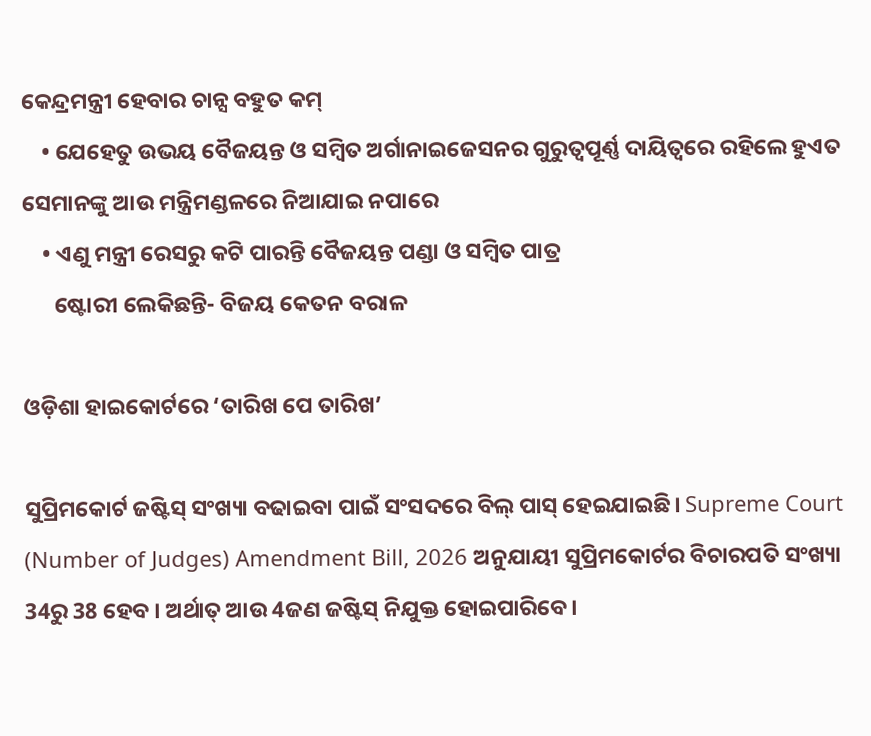କେନ୍ଦ୍ରମନ୍ତ୍ରୀ ହେବାର ଚାନ୍ସ ବହୁତ କମ୍
    • ଯେହେତୁ ଉଭୟ ବୈଜୟନ୍ତ ଓ ସମ୍ବିତ ଅର୍ଗାନାଇଜେସନର ଗୁରୁତ୍ୱପୂର୍ଣ୍ଣ ଦାୟିତ୍ୱରେ ରହିଲେ ହୁଏତ ସେମାନଙ୍କୁ ଆଉ ମନ୍ତ୍ରିମଣ୍ଡଳରେ ନିଆଯାଇ ନପାରେ
    • ଏଣୁ ମନ୍ତ୍ରୀ ରେସରୁ କଟି ପାରନ୍ତି ବୈଜୟନ୍ତ ପଣ୍ଡା ଓ ସମ୍ବିତ ପାତ୍ର
      ଷ୍ଟୋରୀ ଲେକିଛନ୍ତି- ବିଜୟ କେତନ ବରାଳ

ଓଡ଼ିଶା ହାଇକୋର୍ଟରେ ‘ତାରିଖ ପେ ତାରିଖ’

ସୁପ୍ରିମକୋର୍ଟ ଜଷ୍ଟିସ୍ ସଂଖ୍ୟା ବଢାଇବା ପାଇଁ ସଂସଦରେ ବିଲ୍ ପାସ୍ ହେଇଯାଇଛି। Supreme Court (Number of Judges) Amendment Bill, 2026 ଅନୁଯାୟୀ ସୁପ୍ରିମକୋର୍ଟର ବିଚାରପତି ସଂଖ୍ୟା 34ରୁ 38 ହେବ । ଅର୍ଥାତ୍ ଆଉ 4ଜଣ ଜଷ୍ଟିସ୍ ନିଯୁକ୍ତ ହୋଇପାରିବେ।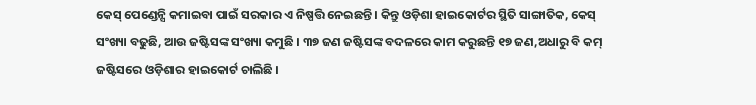କେସ୍ ପେଣ୍ଡେନ୍ସି କମାଇବା ପାଇଁ ସରକାର ଏ ନିଷ୍ପତ୍ତି ନେଇଛନ୍ତି । କିନ୍ତୁ ଓଡ଼ିଶା ହାଇକୋର୍ଟର ସ୍ଥିତି ସାଙ୍ଗାତିକ, କେସ୍ ସଂଖ୍ୟା ବଢୁଛି, ଆଉ ଜଷ୍ଟିସଙ୍କ ସଂଖ୍ୟା କମୁଛି । ୩୭ ଜଣ ଜଷ୍ଟିସଙ୍କ ବଦଳରେ କାମ କରୁଛନ୍ତି ୧୭ ଜଣ,ଅଧାରୁ ବି କମ୍ ଜଷ୍ଟିସରେ ଓଡ଼ିଶାର ହାଇକୋର୍ଟ ଚାଲିଛି ।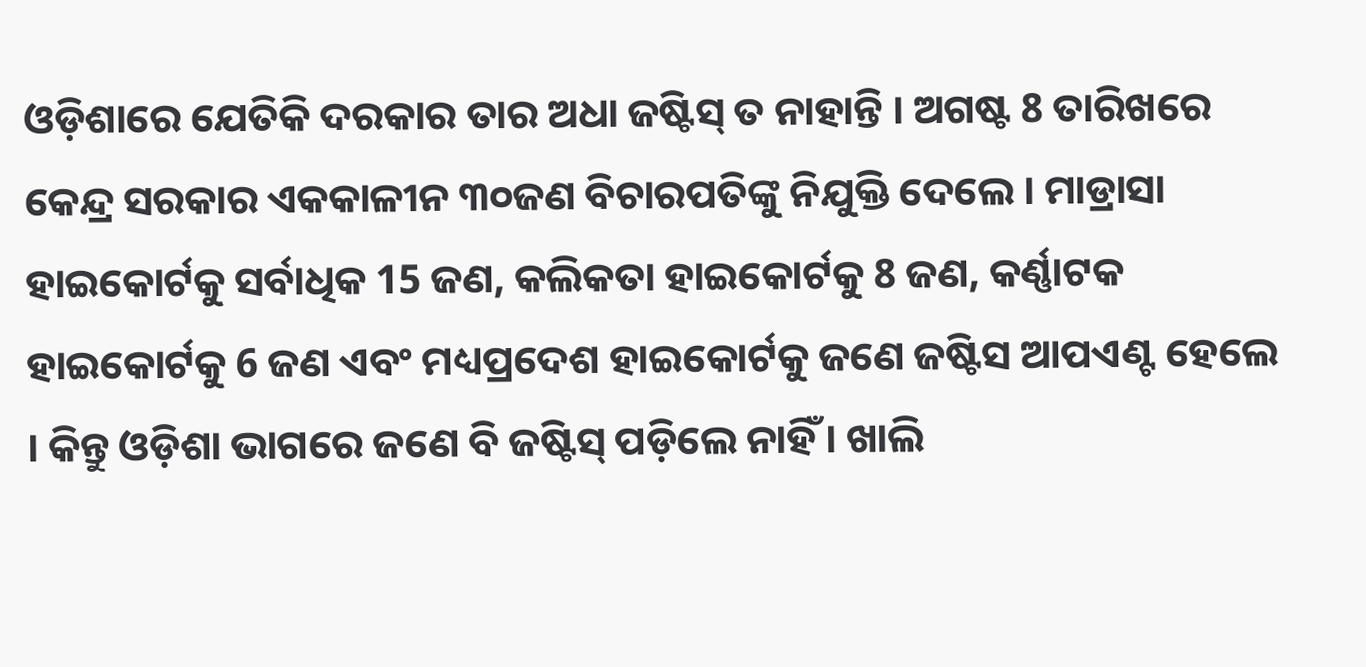ଓଡ଼ିଶାରେ ଯେତିକି ଦରକାର ତାର ଅଧା ଜଷ୍ଟିସ୍ ତ ନାହାନ୍ତି । ଅଗଷ୍ଟ 8 ତାରିଖରେ କେନ୍ଦ୍ର ସରକାର ଏକକାଳୀନ ୩୦ଜଣ ବିଚାରପତିଙ୍କୁ ନିଯୁକ୍ତି ଦେଲେ । ମାଡ୍ରାସା ହାଇକୋର୍ଟକୁ ସର୍ବାଧିକ 15 ଜଣ, କଲିକତା ହାଇକୋର୍ଟକୁ 8 ଜଣ, କର୍ଣ୍ଣାଟକ ହାଇକୋର୍ଟକୁ 6 ଜଣ ଏବଂ ମଧ୍ୟପ୍ରଦେଶ ହାଇକୋର୍ଟକୁ ଜଣେ ଜଷ୍ଟିସ ଆପଏଣ୍ଟ ହେଲେ । କିନ୍ତୁ ଓଡ଼ିଶା ଭାଗରେ ଜଣେ ବି ଜଷ୍ଟିସ୍ ପଡ଼ିଲେ ନାହିଁ । ଖାଲି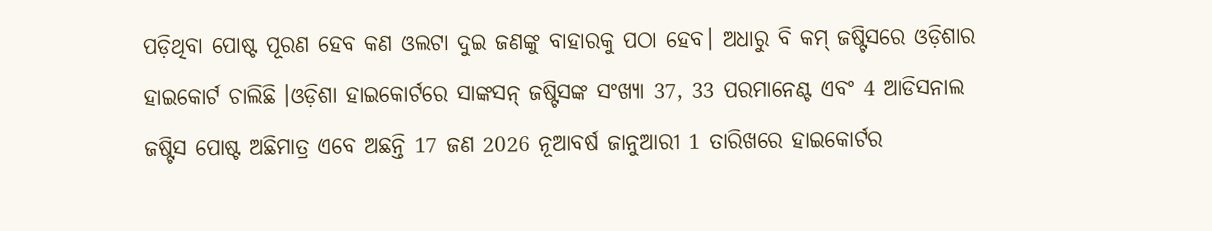ପଡ଼ିଥିବା ପୋଷ୍ଟ ପୂରଣ ହେବ କଣ ଓଲଟା ଦୁଇ ଜଣଙ୍କୁ ବାହାରକୁ ପଠା ହେବ। ଅଧାରୁ ବି କମ୍ ଜଷ୍ଟିସରେ ଓଡ଼ିଶାର ହାଇକୋର୍ଟ ଚାଲିଛି ।ଓଡ଼ିଶା ହାଇକୋର୍ଟରେ ସାଙ୍କସନ୍ ଜଷ୍ଟିସଙ୍କ ସଂଖ୍ୟା 37, 33 ପରମାନେଣ୍ଟ ଏବଂ 4 ଆଡିସନାଲ ଜଷ୍ଟିସ ପୋଷ୍ଟ ଅଛିମାତ୍ର ଏବେ ଅଛନ୍ତି 17 ଜଣ 2026 ନୂଆବର୍ଷ ଜାନୁଆରୀ 1 ତାରିଖରେ ହାଇକୋର୍ଟର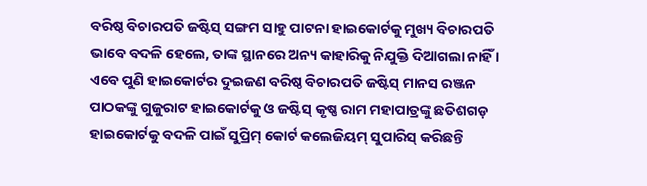ବରିଷ୍ଠ ବିଚାରପତି ଜଷ୍ଟିସ୍ ସଙ୍ଗମ ସାହୁ ପାଟନା ହାଇକୋର୍ଟକୁ ମୁଖ୍ୟ ବିଚାରପତି ଭାବେ ବଦଳି ହେଲେ, ତାଙ୍କ ସ୍ଥାନରେ ଅନ୍ୟ କାହାରିକୁ ନିଯୁକ୍ତି ଦିଆଗଲା ନାହିଁ । ଏବେ ପୁଣି ହାଇକୋର୍ଟର ଦୁଇଜଣ ବରିଷ୍ଠ ବିଚାରପତି ଜଷ୍ଟିସ୍ ମାନସ ରଞ୍ଜନ ପାଠକଙ୍କୁ ଗୁଜୁରାଟ ହାଇକୋର୍ଟକୁ ଓ ଜଷ୍ଟିସ୍ କୃଷ୍ଣ ରାମ ମହାପାତ୍ରଙ୍କୁ ଛତିଶଗଡ଼ ହାଇକୋର୍ଟକୁ ବଦଳି ପାଇଁ ସୁପ୍ରିମ୍‌ କୋର୍ଟ କଲେଜିୟମ୍ ସୁପାରିସ୍ କରିଛନ୍ତି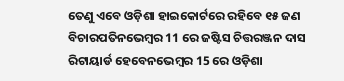ତେଣୁ ଏବେ ଓଡ଼ିଶା ହାଇକୋର୍ଟରେ ରହିବେ ୧୫ ଜଣ ବିଚାରପତିନଭେମ୍ବର 11 ରେ ଜଷ୍ଟିସ ଚିତ୍ତରଞ୍ଜନ ଦାସ ରିଟାୟାର୍ଡ ହେବେନଭେମ୍ବର 15 ରେ ଓଡ଼ିଶା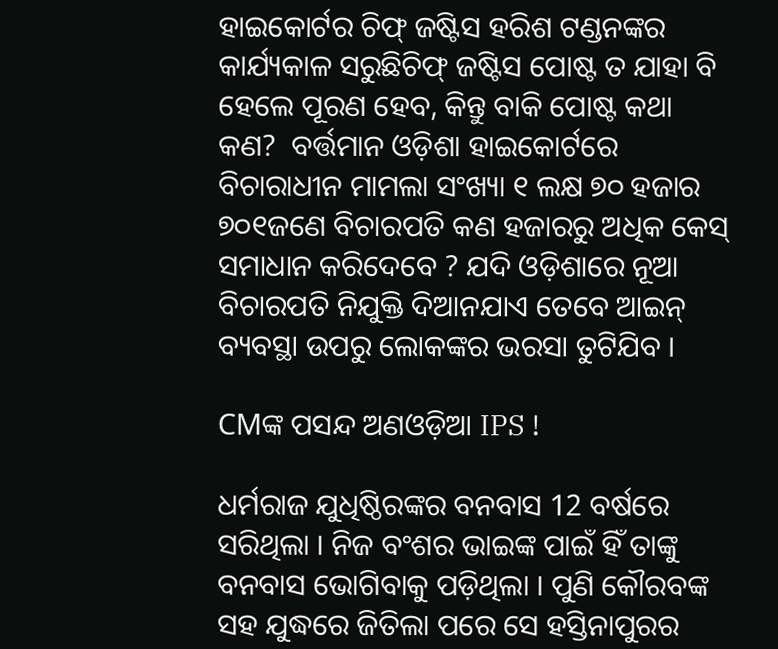ହାଇକୋର୍ଟର ଚିଫ୍ ଜଷ୍ଟିସ ହରିଶ ଟଣ୍ଡନଙ୍କର କାର୍ଯ୍ୟକାଳ ସରୁଛିଚିଫ୍ ଜଷ୍ଟିସ ପୋଷ୍ଟ ତ ଯାହା ବି ହେଲେ ପୂରଣ ହେବ, କିନ୍ତୁ ବାକି ପୋଷ୍ଟ କଥା କଣ?  ବର୍ତ୍ତମାନ ଓଡ଼ିଶା ହାଇକୋର୍ଟରେ ବିଚାରାଧୀନ ମାମଲା ସଂଖ୍ୟା ୧ ଲକ୍ଷ ୭୦ ହଜାର ୭୦୧ଜଣେ ବିଚାରପତି କଣ ହଜାରରୁ ଅଧିକ କେସ୍ ସମାଧାନ କରିଦେବେ ? ଯଦି ଓଡ଼ିଶାରେ ନୂଆ ବିଚାରପତି ନିଯୁକ୍ତି ଦିଆନଯାଏ ତେବେ ଆଇନ୍ ବ୍ୟବସ୍ଥା ଉପରୁ ଲୋକଙ୍କର ଭରସା ତୁଟିଯିବ ।

CMଙ୍କ ପସନ୍ଦ ଅଣଓଡ଼ିଆ IPS !

ଧର୍ମରାଜ ଯୁଧିଷ୍ଠିରଙ୍କର ବନବାସ 12 ବର୍ଷରେ ସରିଥିଲା । ନିଜ ବଂଶର ଭାଇଙ୍କ ପାଇଁ ହିଁ ତାଙ୍କୁ ବନବାସ ଭୋଗିବାକୁ ପଡ଼ିଥିଲା । ପୁଣି କୌରବଙ୍କ ସହ ଯୁଦ୍ଧରେ ଜିତିଲା ପରେ ସେ ହସ୍ତିନାପୁରର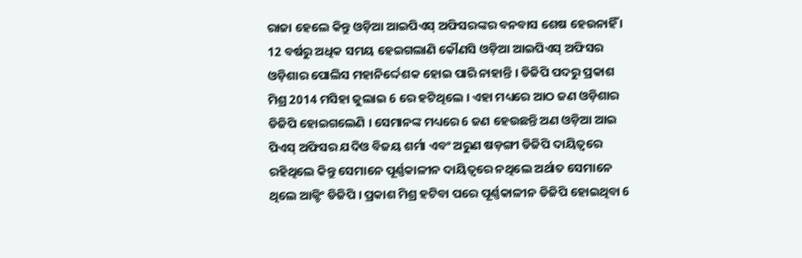ରାଜା ହେଲେ କିନ୍ତୁ ଓଡ଼ିଆ ଆଇପିଏସ୍ ଅଫିସରଙ୍କର ବନବାସ ଶେଷ ହେଉନାହିଁ । 12 ବର୍ଷରୁ ଅଧିକ ସମୟ ହେଇଗଲାଣି କୌଣସି ଓଡ଼ିଆ ଆଇପିଏସ୍ ଅଫିସର ଓଡ଼ିଶାର ପୋଲିସ ମହାନିର୍ଦ୍ଦେଶକ ହୋଇ ପାରି ନାହାନ୍ତି । ଡିଜିପି ପଦରୁ ପ୍ରକାଶ ମିଶ୍ର 2014 ମସିହା ଜୁଲାଇ 6 ରେ ହଟିଥିଲେ । ଏହା ମଧ୍ୟରେ ଆଠ ଜଣ ଓଡ଼ିଶାର ଡିଜିପି ହୋଇଗଲେଣି । ସେମାନଙ୍କ ମଧ୍ୟରେ 6 ଜଣ ହେଉଛନ୍ତି ଅଣ ଓଡ଼ିଆ ଆଇ ପିଏସ୍ ଅଫିସର ଯଦିଓ ବିଜୟ ଶର୍ମା ଏବଂ ଅରୁଣ ଷଡ଼ଙ୍ଗୀ ଡିଜିପି ଦାୟିତ୍ୱରେ ରହିଥିଲେ କିନ୍ତୁ ସେମାନେ ପୂର୍ଣ୍ଣକାଳୀନ ଦାୟିତ୍ୱରେ ନଥିଲେ ଅର୍ଥାତ ସେମାନେ ଥିଲେ ଆକ୍ଟିଂ ଡିଜିପି । ପ୍ରକାଶ ମିଶ୍ର ହଟିବା ପରେ ପୂର୍ଣ୍ଣକାଳୀନ ଡିଜିପି ହୋଇଥିବା 6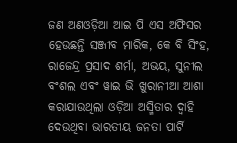ଜଣ ଅଣଓଡ଼ିଆ ଆଇ ପି ଏସ ଅଫିସର ହେଉଛନ୍ତି ସଞ୍ଜୀବ ମାରିକ, କେ ବି ସିଂହ, ରାଜେନ୍ଦ୍ର ପ୍ରସାଦ ଶର୍ମା, ଅଭୟ, ସୁନୀଲ ବଂଶଲ ଏବଂ ୱାଇ ଭି ଖୁରାନୀଆ ଆଶା କରାଯାଉଥିଲା ଓଡ଼ିଆ ଅସ୍ମିତାର ଦ୍ୱାହି ଦେଉଥିବା ଭାରତୀୟ ଜନତା ପାର୍ଟି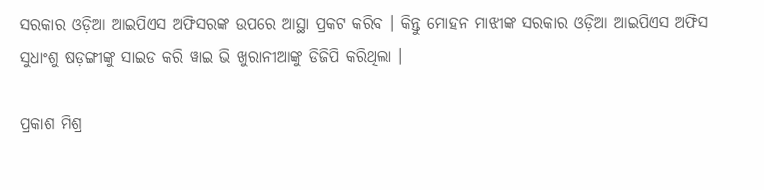ସରକାର ଓଡ଼ିଆ ଆଇପିଏସ ଅଫିସରଙ୍କ ଉପରେ ଆସ୍ଥା ପ୍ରକଟ କରିବ । କିନ୍ତୁ ମୋହନ ମାଝୀଙ୍କ ସରକାର ଓଡ଼ିଆ ଆଇପିଏସ ଅଫିସ ସୁଧାଂଶୁ ଷଡ଼ଙ୍ଗୀଙ୍କୁ ସାଇଡ କରି ୱାଇ ଭି ଖୁରାନୀଆଙ୍କୁ ଡିଜିପି କରିଥିଲା ।

ପ୍ରକାଶ ମିଶ୍ର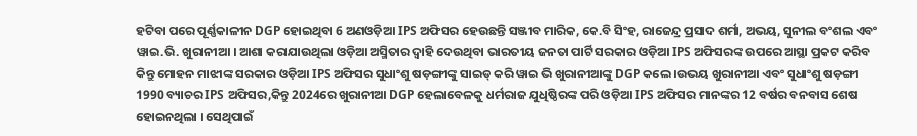ହଟିବା ପରେ ପୂର୍ଣ୍ଣକାଳୀନ DGP ହୋଇଥିବା 6 ଅଣଓଡ଼ିଆ IPS ଅଫିସର ହେଉଛନ୍ତି ସଞ୍ଜୀବ ମାରିକ, କେ.ବି ସିଂହ, ରାଜେନ୍ଦ୍ର ପ୍ରସାଦ ଶର୍ମା, ଅଭୟ, ସୁନୀଲ ବଂଶଲ ଏବଂ ୱାଇ.ଭି. ଖୁରାନୀଆ । ଆଶା କରାଯାଉଥିଲା ଓଡ଼ିଆ ଅସ୍ମିତାର ଦ୍ୱାହି ଦେଉଥିବା ଭାରତୀୟ ଜନତା ପାର୍ଟି ସରକାର ଓଡ଼ିଆ IPS ଅଫିସରଙ୍କ ଉପରେ ଆସ୍ଥା ପ୍ରକଟ କରିବ କିନ୍ତୁ ମୋହନ ମାଝୀଙ୍କ ସରକାର ଓଡ଼ିଆ IPS ଅଫିସର ସୁଧାଂଶୁ ଷଡ଼ଙ୍ଗୀଙ୍କୁ ସାଇଡ୍ କରି ୱାଇ ଭି ଖୁରାନୀଆଙ୍କୁ DGP କଲେ ।ଉଭୟ ଖୁରାନୀଆ ଏବଂ ସୁଧାଂଶୁ ଷଡ଼ଙ୍ଗୀ 1990 ବ୍ୟାଚର IPS ଅଫିସର,କିନ୍ତୁ 2024ରେ ଖୁରାନୀଆ DGP ହେଲାବେଳକୁ ଧର୍ମରାଜ ଯୁଧିଷ୍ଠିରଙ୍କ ପରି ଓଡ଼ିଆ IPS ଅଫିସର ମାନଙ୍କର 12 ବର୍ଷର ବନବାସ ଶେଷ ହୋଇନଥିଲା । ସେଥିପାଇଁ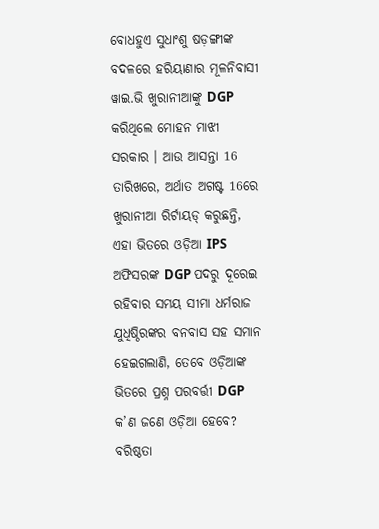ବୋଧହୁଏ ସୁଧାଂଶୁ ଷଡ଼ଙ୍ଗୀଙ୍କ ବଦଳରେ ହରିୟାଣାର ମୂଳନିବାସୀ ୱାଇ.ଭି ଖୁରାନୀଆଙ୍କୁ DGP କରିଥିଲେ ମୋହନ ମାଝୀ ସରକାର । ଆଉ ଆସନ୍ତା 16 ତାରିଖରେ, ଅର୍ଥାତ ଅଗଷ୍ଟ 16ରେ ଖୁରାନୀଆ ରିର୍ଟାୟଡ୍ କରୁଛନ୍ତି, ଏହା ଭିତରେ ଓଡ଼ିଆ IPS ଅଫିସରଙ୍କ DGP ପଦରୁ ଦୂରେଇ ରହିବାର ସମୟ ସୀମା ଧର୍ମରାଜ ଯୁଧିଷ୍ଠିରଙ୍କର ବନବାସ ସହ ସମାନ ହେଇଗଲାଣି, ତେବେ ଓଡ଼ିଆଙ୍କ ଭିତରେ ପ୍ରଶ୍ନ ପରବର୍ତ୍ତୀ DGP କ’ଣ ଜଣେ ଓଡ଼ିଆ ହେବେ? ବରିଷ୍ଠତା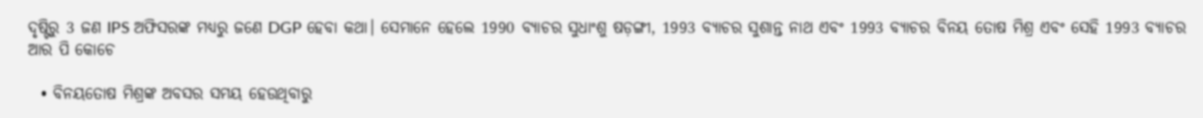ଦୃଷ୍ଟିରୁ 3 ଜଣ IPS ଅଫିସରଙ୍କ ମଧ୍ୟରୁ ଜଣେ DGP ହେବା କଥା। ସେମାନେ ହେଲେ 1990 ବ୍ୟାଚର ସୁଧାଂଶୁ ଷଡ଼ଙ୍ଗୀ, 1993 ବ୍ୟାଚର ସୁଶାନ୍ତ ନାଥ ଏବଂ 1993 ବ୍ୟାଚର ବିନୟ ତୋଷ ମିଶ୍ର ଏବଂ ସେହି 1993 ବ୍ୟାଚର ଆର ପି କୋଚେ

  • ବିନୟତୋଷ ମିଶ୍ରଙ୍କ ଅବସର ସମୟ ହେଉଥିବାରୁ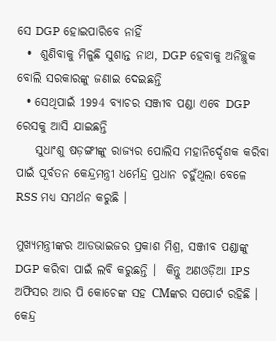ସେ DGP ହୋଇପାରିବେ ନାହିଁ
  •  ଶୁଣିବାକୁ ମିଳୁଛି ସୁଶାନ୍ତ ନାଥ, DGP ହେବାକୁ ଅନିଚ୍ଛୁକ ବୋଲି ସରକାରଙ୍କୁ ଜଣାଇ ଦେଇଛନ୍ତି
  • ସେଥିପାଇଁ 1994 ବ୍ୟାଚର ସଞ୍ଜୀବ ପଣ୍ଡା ଏବେ DGP ରେସକୁ ଆସି ଯାଇଛନ୍ତି
    ସୁଧାଂଶୁ ଷଡ଼ଙ୍ଗୀଙ୍କୁ ରାଜ୍ୟର ପୋଲିସ ମହାନିର୍ଦ୍ଦେଶକ କରିବା ପାଇଁ ପୂର୍ବତନ କେନ୍ଦ୍ରମନ୍ତ୍ରୀ ଧର୍ମେନ୍ଦ୍ର ପ୍ରଧାନ ଚହୁଁଥିଲା ବେଳେ RSS ମଧ୍ୟ ସମର୍ଥନ କରୁଛି ।

ମୁଖ୍ୟମନ୍ତ୍ରୀଙ୍କର ଆଡଭାଇଜର ପ୍ରକାଶ ମିଶ୍ର, ସଞ୍ଜୀବ ପଣ୍ଡାଙ୍କୁ DGP କରିବା ପାଇଁ ଲବି କରୁଛନ୍ତି ।  କିନ୍ତୁ ଅଣଓଡ଼ିଆ IPS ଅଫିସର ଆର ପି କୋଚେଙ୍କ ସହ CMଙ୍କର ସପୋର୍ଟ ରହିଛି । କେନ୍ଦ୍ର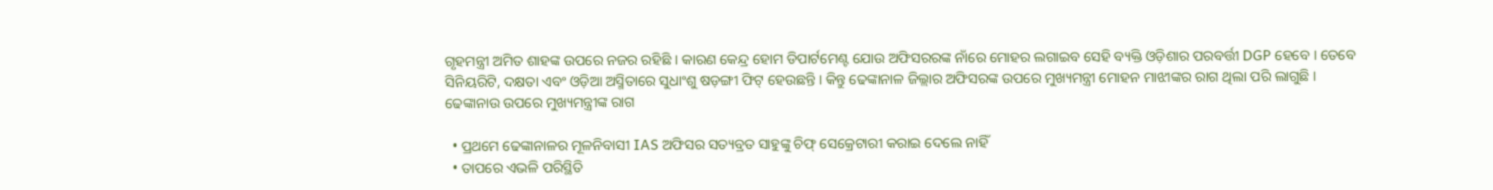ଗୃହମନ୍ତ୍ରୀ ଅମିତ ଶାହଙ୍କ ଉପରେ ନଜର ରହିଛି । କାରଣ କେନ୍ଦ୍ର ହୋମ ଡିପାର୍ଟମେଣ୍ଟ ଯୋଉ ଅଫିସରରଙ୍କ ନାଁରେ ମୋହର ଲଗାଇବ ସେହି ବ୍ୟକ୍ତି ଓଡ଼ିଶାର ପରବର୍ତ୍ତୀ DGP ହେବେ । ତେବେ ସିନିୟରିଟି, ଦକ୍ଷତା ଏବଂ ଓଡ଼ିଆ ଅସ୍ମିତାରେ ସୁଧାଂଶୁ ଷଡ଼ଙ୍ଗୀ ଫିଟ୍ ହେଉଛନ୍ତି । କିନ୍ତୁ ଢେଙ୍କାନାଳ ଜିଲ୍ଲାର ଅଫିସରଙ୍କ ଉପରେ ମୁଖ୍ୟମନ୍ତ୍ରୀ ମୋହନ ମାଝୀଙ୍କର ରାଗ ଥିଲା ପରି ଲାଗୁଛି ।
ଢେଙ୍କାନାଉ ଉପରେ ମୁଖ୍ୟମନ୍ତ୍ରୀଙ୍କ ରାଗ

  • ପ୍ରଥମେ ଢେଙ୍କାନାଳର ମୂଳନିବାସୀ IAS ଅଫିସର ସତ୍ୟବ୍ରତ ସାହୁଙ୍କୁ ଚିଫ୍ ସେକ୍ରେଟାରୀ କରାଇ ଦେଲେ ନାହିଁ
  • ତାପରେ ଏଭଳି ପରିସ୍ଥିତି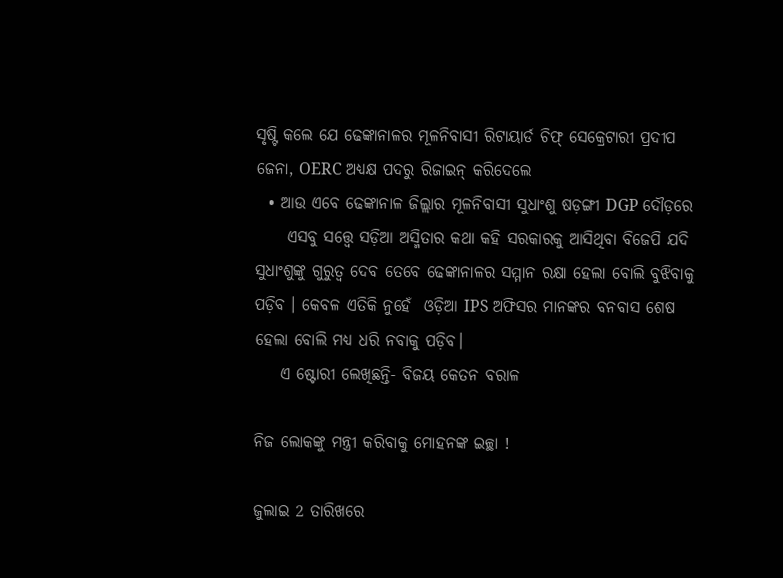ସୃଷ୍ଟି କଲେ ଯେ ଢେଙ୍କାନାଳର ମୂଳନିବାସୀ ରିଟାୟାର୍ଡ ଚିଫ୍ ସେକ୍ରେଟାରୀ ପ୍ରଦୀପ ଜେନା, OERC ଅଧ୍ୟକ୍ଷ ପଦରୁ ରିଜାଇନ୍ କରିଦେଲେ
  • ଆଉ ଏବେ ଢେଙ୍କାନାଳ ଜିଲ୍ଲାର ମୂଳନିବାସୀ ସୁଧାଂଶୁ ଷଡ଼ଙ୍ଗୀ DGP ଦୌଡ଼ରେ
     ଏସବୁ ସତ୍ତ୍ୱେ ସଡ଼ିଆ ଅସ୍ମିତାର କଥା କହି ସରକାରକୁ ଆସିଥିବା ବିଜେପି ଯଦି ସୁଧାଂଶୁଙ୍କୁ ଗୁରୁତ୍ୱ ଦେବ ତେବେ ଢେଙ୍କାନାଳର ସମ୍ମାନ ରକ୍ଷା ହେଲା ବୋଲି ବୁଝିବାକୁ ପଡ଼ିବ । କେବଳ ଏତିକି ନୁହେଁ  ଓଡ଼ିଆ IPS ଅଫିସର ମାନଙ୍କର ବନବାସ ଶେଷ ହେଲା ବୋଲି ମଧ୍ୟ ଧରି ନବାକୁ ପଡ଼ିବ।
    ଏ ଷ୍ଟୋରୀ ଲେଖିଛନ୍ତି- ବିଜୟ କେତନ ବରାଳ

ନିଜ ଲୋକଙ୍କୁ ମନ୍ତ୍ରୀ କରିବାକୁ ମୋହନଙ୍କ ଇଚ୍ଛା !

ଜୁଲାଇ 2 ତାରିଖରେ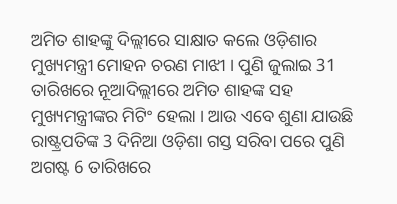ଅମିତ ଶାହଙ୍କୁ ଦିଲ୍ଲୀରେ ସାକ୍ଷାତ କଲେ ଓଡ଼ିଶାର ମୁଖ୍ୟମନ୍ତ୍ରୀ ମୋହନ ଚରଣ ମାଝୀ । ପୁଣି ଜୁଲାଇ 31 ତାରିଖରେ ନୂଆଦିଲ୍ଲୀରେ ଅମିତ ଶାହଙ୍କ ସହ ମୁଖ୍ୟମନ୍ତ୍ରୀଙ୍କର ମିଟିଂ ହେଲା । ଆଉ ଏବେ ଶୁଣା ଯାଉଛି ରାଷ୍ଟ୍ରପତିଙ୍କ 3 ଦିନିଆ ଓଡ଼ିଶା ଗସ୍ତ ସରିବା ପରେ ପୁଣି ଅଗଷ୍ଟ 6 ତାରିଖରେ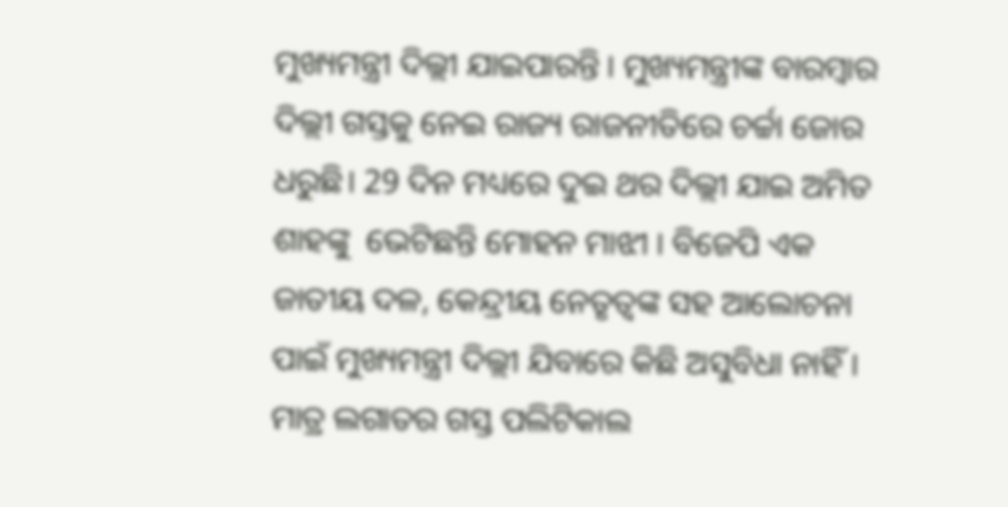ମୁଖ୍ୟମନ୍ତ୍ରୀ ଦିଲ୍ଲୀ ଯାଇପାରନ୍ତି । ମୁଖ୍ୟମନ୍ତ୍ରୀଙ୍କ ବାରମ୍ବାର ଦିଲ୍ଲୀ ଗସ୍ତକୁ ନେଇ ରାଜ୍ୟ ରାଜନୀତିରେ ଚର୍ଚ୍ଚା ଜୋର ଧରୁଛି। 29 ଦିନ ମଧ୍ୟରେ ଦୁଇ ଥର ଦିଲ୍ଲୀ ଯାଇ ଅମିତ ଶାହଙ୍କୁ  ଭେଟିଛନ୍ତି ମୋହନ ମାଝୀ । ବିଜେପି ଏକ ଜାତୀୟ ଦଳ, କେନ୍ଦ୍ରୀୟ ନେତୃତ୍ୱଙ୍କ ସହ ଆଲୋଚନା ପାଇଁ ମୁଖ୍ୟମନ୍ତ୍ରୀ ଦିଲ୍ଲୀ ଯିବାରେ କିଛି ଅସୁବିଧା ନାହିଁ । ମାତ୍ର ଲଗାତର ଗସ୍ତ ପଲିଟିକାଲ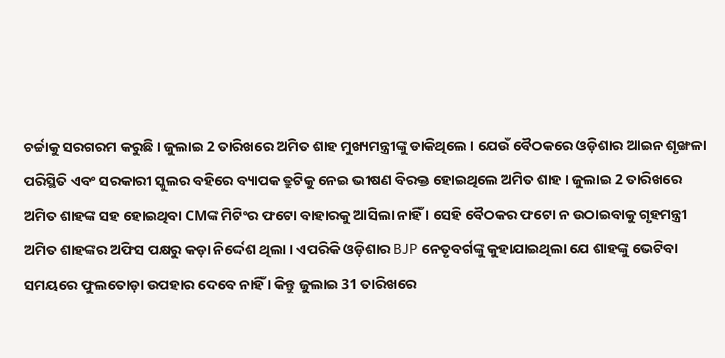ଚର୍ଚ୍ଚାକୁ ସରଗରମ କରୁଛି । ଜୁଲାଇ 2 ତାରିଖରେ ଅମିତ ଶାହ ମୁଖ୍ୟମନ୍ତ୍ରୀଙ୍କୁ ଡାକିଥିଲେ । ଯେଉଁ ବୈଠକରେ ଓଡ଼ିଶାର ଆଇନ ଶୃଙ୍ଖଳା ପରିସ୍ଥିତି ଏବଂ ସରକାରୀ ସ୍କୁଲର ବହିରେ ବ୍ୟାପକ ତ୍ରୁଟିକୁ ନେଇ ଭୀଷଣ ବିରକ୍ତ ହୋଇଥିଲେ ଅମିତ ଶାହ । ଜୁଲାଇ 2 ତାରିଖରେ ଅମିତ ଶାହଙ୍କ ସହ ହୋଇଥିବା CMଙ୍କ ମିଟିଂର ଫଟୋ ବାହାରକୁ ଆସିଲା ନାହିଁ । ସେହି ବୈଠକର ଫଟୋ ନ ଉଠାଇବାକୁ ଗୃହମନ୍ତ୍ରୀ ଅମିତ ଶାହଙ୍କର ଅଫିସ ପକ୍ଷରୁ କଡ଼ା ନିର୍ଦ୍ଦେଶ ଥିଲା । ଏପରିକି ଓଡ଼ିଶାର BJP ନେତୃବର୍ଗଙ୍କୁ କୁହାଯାଇଥିଲା ଯେ ଶାହଙ୍କୁ ଭେଟିବା ସମୟରେ ଫୁଲତୋଡ଼ା ଉପହାର ଦେବେ ନାହିଁ । କିନ୍ତୁ ଜୁଲାଇ 31 ତାରିଖରେ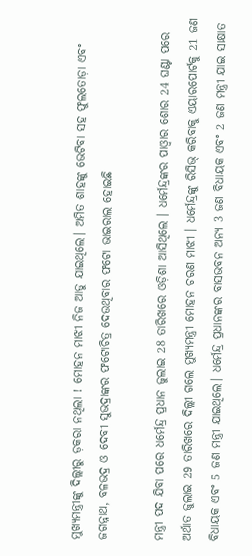ମୁଖ୍ୟମନ୍ତ୍ରୀଙ୍କୁ ଦିଲ୍ଲୀରୁ ଡ଼କରା ନଥିଲା ! ମୋହନ ମାଝୀ ନିଜ ଆଡୁ ଯାଇଥିଲେ। ଅମିତ ଶାହଙ୍କୁ ଭେଟିବା ସହ ଫୁଲତୋଡ଼ା ଏବଂ ଜଗନ୍ନାଥ, ବଳଭଦ୍ର ଓ ଦେବୀ ସୁଭଦ୍ରାଙ୍କର ଫଟୋଚିତ୍ର ଦେଉଥିବାର ଫଟୋ ଭାଇରାଲ ହୋଇଛି

ମନ୍ତ୍ରୀ ପଦ ଯିବା ପରେ ଧର୍ମେନ୍ଦ୍ର ପ୍ରଧାନ ଜୁଲାଇ 28 ତାରିଖରେ ଓଡ଼ିଶା ଆସିଥିଲେ । ଧର୍ମେନ୍ଦ୍ରଙ୍କର ପାଓ୍ୱାର ଶୋର 24 ଘଣ୍ଟା ପରେ ଅର୍ଥାତ ଜୁଲାଇ 29 ତାରିଖରେ ଦିଲ୍ଲୀ ଗଲେ ମୁଖ୍ୟମନ୍ତ୍ରୀ ମୋହନ ଚରଣ ମାଝୀ । ଧର୍ମେନ୍ଦ୍ରଙ୍କୁ ରିସିଭ୍ କରିବାକୁ ଏୟାରପୋର୍ଟକୁ 21 ଜଣ ବିଧାୟକ ଏବଂ 5 ଜଣ ମନ୍ତ୍ରୀ ଯାଇଥିଲେ। ଧର୍ମେନ୍ଦ୍ର ପ୍ରଧାନଙ୍କର ବାସଭବନ ଅନ୍ୟ 3 ଜଣ ବିଧାୟକ ଏବଂ 2 ଜଣ ମନ୍ତ୍ରୀ ଯାଇ ସାକ୍ଷାତ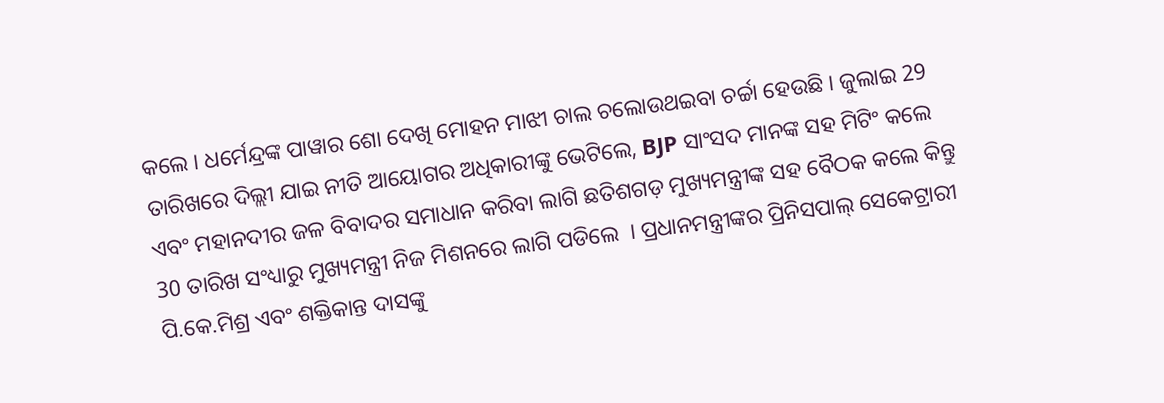କଲେ । ଧର୍ମେନ୍ଦ୍ରଙ୍କ ପାୱାର ଶୋ ଦେଖି ମୋହନ ମାଝୀ ଚାଲ ଚଲୋଉଥଇବା ଚର୍ଚ୍ଚା ହେଉଛି । ଜୁଲାଇ 29 ତାରିଖରେ ଦିଲ୍ଲୀ ଯାଇ ନୀତି ଆୟୋଗର ଅଧିକାରୀଙ୍କୁ ଭେଟିଲେ, BJP ସାଂସଦ ମାନଙ୍କ ସହ ମିଟିଂ କଲେ ଏବଂ ମହାନଦୀର ଜଳ ବିବାଦର ସମାଧାନ କରିବା ଲାଗି ଛତିଶଗଡ଼ ମୁଖ୍ୟମନ୍ତ୍ରୀଙ୍କ ସହ ବୈଠକ କଲେ କିନ୍ତୁ 30 ତାରିଖ ସଂଧ୍ୟାରୁ ମୁଖ୍ୟମନ୍ତ୍ରୀ ନିଜ ମିଶନରେ ଲାଗି ପଡିଲେ  । ପ୍ରଧାନମନ୍ତ୍ରୀଙ୍କର ପ୍ରିନିସପାଲ୍ ସେକେଟ୍ରାରୀ ପି.କେ.ମିଶ୍ର ଏବଂ ଶକ୍ତିକାନ୍ତ ଦାସଙ୍କୁ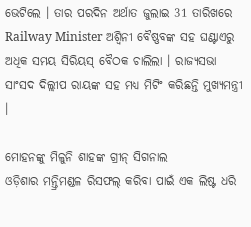ଭେଟିଲେ । ତାର ପରଦିନ ଅର୍ଥାତ ଜୁଲାଇ 31 ତାରିଖରେ Railway Minister ଅଶ୍ୱିନୀ ବୈଷ୍ଣବଙ୍କ ସହ ଘଣ୍ଟାଏରୁ ଅଧିକ ସମୟ ସିରିୟସ୍ ବୈଠକ ଚାଲିଲା । ରାଜ୍ୟସଭା ସାଂସଦ ଦିଲ୍ଲୀପ ରାୟଙ୍କ ସହ ମଧ୍ୟ ମିଟିଂ କରିଛନ୍ତି ମୁଖ୍ୟମନ୍ତ୍ରୀ ।

ମୋହନଙ୍କୁ ମିଳୁନି ଶାହଙ୍କ ଗ୍ରୀନ୍ ସିଗନାଲ
ଓଡ଼ିଶାର ମନ୍ତ୍ରିମଣ୍ଡଳ ରିସଫଲ୍ କରିବା ପାଇଁ ଏକ ଲିଷ୍ଟ ଧରି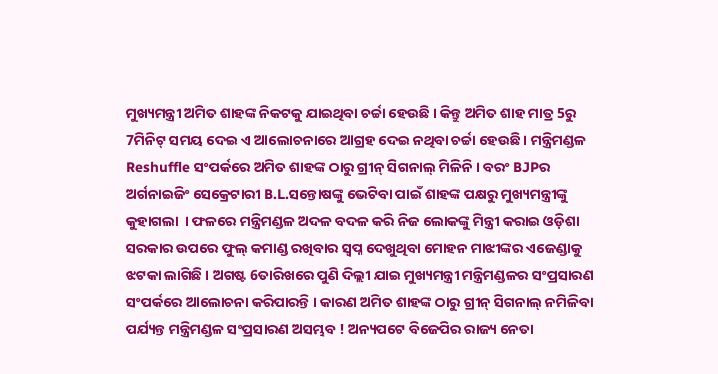ମୁଖ୍ୟମନ୍ତ୍ରୀ ଅମିତ ଶାହଙ୍କ ନିକଟକୁ ଯାଇଥିବା ଚର୍ଚ୍ଚା ହେଉଛି । କିନ୍ତୁ ଅମିତ ଶାହ ମାତ୍ର 5ରୁ 7ମିନିଟ୍ ସମୟ ଦେଇ ଏ ଆଲୋଚନାରେ ଆଗ୍ରହ ଦେଇ ନଥିବା ଚର୍ଚ୍ଚା ହେଉଛି । ମନ୍ତ୍ରିମଣ୍ଡଳ Reshuffle ସଂପର୍କରେ ଅମିତ ଶାହଙ୍କ ଠାରୁ ଗ୍ରୀନ୍ ସିଗନାଲ୍ ମିଳିନି । ବରଂ BJPର ଅର୍ଗନାଇଜିଂ ସେକ୍ରେଟାରୀ B.L.ସନ୍ତୋଷଙ୍କୁ ଭେଟିବା ପାଇଁ ଶାହଙ୍କ ପକ୍ଷରୁ ମୁଖ୍ୟମନ୍ତ୍ରୀଙ୍କୁ କୁହାଗଲା  । ଫଳରେ ମନ୍ତ୍ରିମଣ୍ଡଳ ଅଦଳ ବଦଳ କରି ନିଜ ଲୋକଙ୍କୁ ମିନ୍ତ୍ରୀ କରାଇ ଓଡ଼ିଶା ସରକାର ଉପରେ ଫୁଲ୍ କମାଣ୍ଡ ରଖିବାର ସ୍ୱପ୍ନ ଦେଖୁଥିବା ମୋହନ ମାଝୀଙ୍କର ଏଜେଣ୍ଡାକୁ ଝଟକା ଲାଗିଛି । ଅଗଷ୍ଟ 6ତାରିଖରେ ପୁଣି ଦିଲ୍ଲୀ ଯାଇ ମୁଖ୍ୟମନ୍ତ୍ରୀ ମନ୍ତ୍ରିମଣ୍ଡଳର ସଂପ୍ରସାରଣ ସଂପର୍କରେ ଆଲୋଚନା କରିପାରନ୍ତି । କାରଣ ଅମିତ ଶାହଙ୍କ ଠାରୁ ଗ୍ରୀନ୍ ସିଗନାଲ୍ ନମିଳିବା ପର୍ଯ୍ୟନ୍ତ ମନ୍ତ୍ରିମଣ୍ଡଳ ସଂପ୍ରସାରଣ ଅସମ୍ଭବ ! ଅନ୍ୟପଟେ ବିଜେପିର ରାଜ୍ୟ ନେତା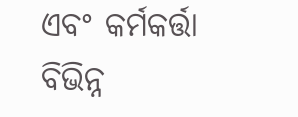ଏବଂ କର୍ମକର୍ତ୍ତା ବିଭିନ୍ନ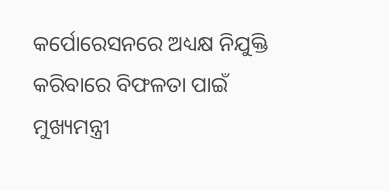କର୍ପୋରେସନରେ ଅଧ୍ୟକ୍ଷ ନିଯୁକ୍ତି କରିବାରେ ବିଫଳତା ପାଇଁ ମୁଖ୍ୟମନ୍ତ୍ରୀ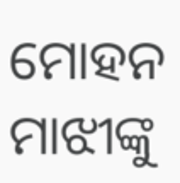ମୋହନ ମାଝୀଙ୍କୁ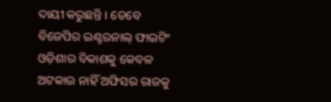ଦାୟୀ କରୁଛନ୍ତି । ତେବେ ବିଜେପିର ଇଣ୍ଟରନାଲ୍ ଫାଇଟିଂ ଓଡ଼ିଶାର ବିକାଶକୁ କେବଳ ଅଟକାଉ ନାହିଁ ଅଫିସର ରାଜକୁ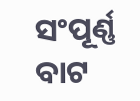ସଂପୂର୍ଣ୍ଣ ବାଟ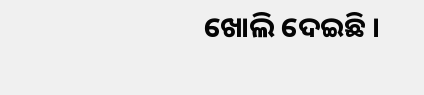ଖୋଲି ଦେଇଛି ।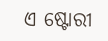ଏ ଷ୍ଟୋରୀ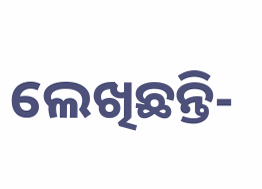ଲେଖିଛନ୍ତି-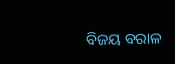ବିଜୟ ବରାଳ